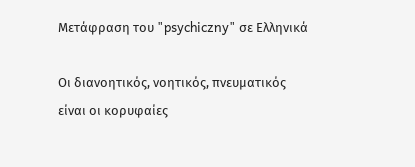Μετάφραση του "psychiczny" σε Ελληνικά

Οι διανοητικός, νοητικός, πνευματικός είναι οι κορυφαίες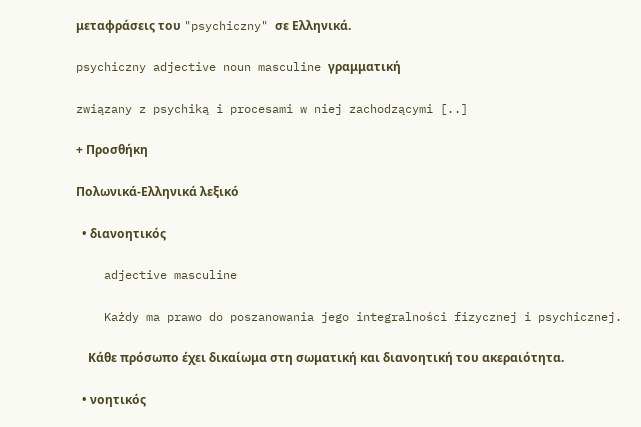μεταφράσεις του "psychiczny" σε Ελληνικά.

psychiczny adjective noun masculine γραμματική

związany z psychiką i procesami w niej zachodzącymi [..]

+ Προσθήκη

Πολωνικά-Ελληνικά λεξικό

  • διανοητικός

    adjective masculine

    Każdy ma prawo do poszanowania jego integralności fizycznej i psychicznej.

    Κάθε πρόσωπο έχει δικαίωμα στη σωματική και διανοητική του ακεραιότητα.

  • νοητικός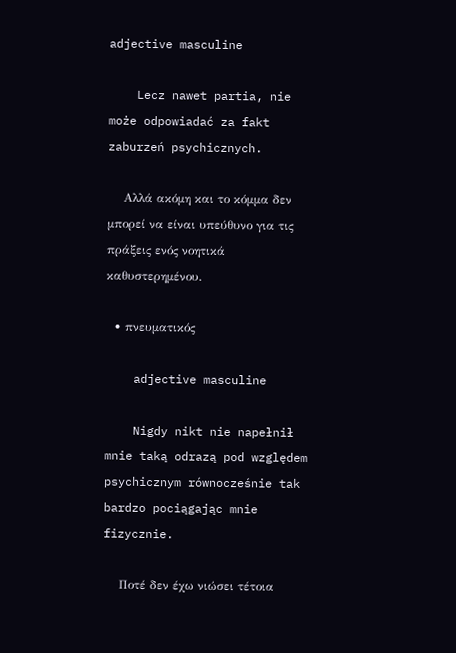adjective masculine

    Lecz nawet partia, nie może odpowiadać za fakt zaburzeń psychicznych.

    Αλλά ακόμη και το κόμμα δεν μπορεί να είναι υπεύθυνο για τις πράξεις ενός νοητικά καθυστερημένου.

  • πνευματικός

    adjective masculine

    Nigdy nikt nie napełnił mnie taką odrazą pod względem psychicznym równocześnie tak bardzo pociągając mnie fizycznie.

    Ποτέ δεν έχω νιώσει τέτοια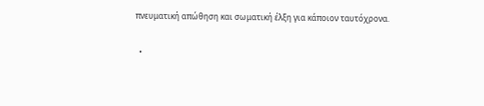πνευματική απώθηση και σωματική έλξη για κάποιον ταυτόχρονα.

  •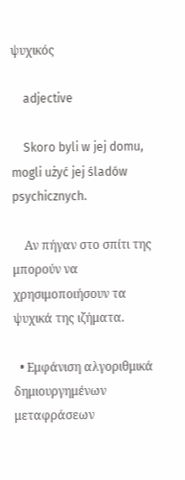ψυχικός

    adjective

    Skoro byli w jej domu, mogli użyć jej śladów psychicznych.

    Αν πήγαν στο σπίτι της μπορούν να χρησιμοποιήσουν τα ψυχικά της ιζήματα.

  • Εμφάνιση αλγοριθμικά δημιουργημένων μεταφράσεων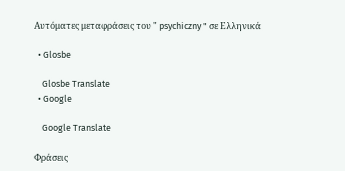Αυτόματες μεταφράσεις του " psychiczny " σε Ελληνικά

  • Glosbe

    Glosbe Translate
  • Google

    Google Translate

Φράσεις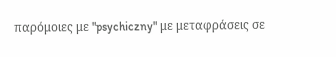παρόμοιες με "psychiczny" με μεταφράσεις σε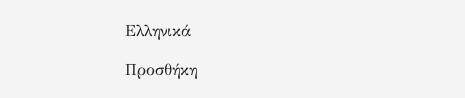Ελληνικά

Προσθήκη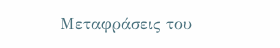Μεταφράσεις του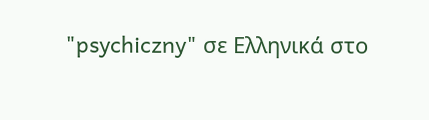"psychiczny" σε Ελληνικά στο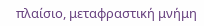πλαίσιο, μεταφραστική μνήμη